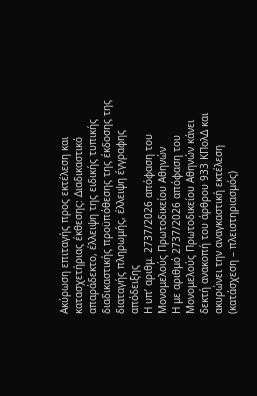Ακύρωση επιταγής προς εκτέλεση και κατασχετήριας έκθεσης: Διαδικαστικό απαράδεκτο, έλλειψη της ειδικής τυπικής διαδικαστικής προϋπόθεσης της έκδοσης της διαταγής πληρωμής, έλλειψη έγγραφης απόδειξης
Η υπ’ αριθμ. 2737/2026 απόφαση του Μονομελούς Πρωτοδικείου Αθηνών
Η με αριθμό 2737/2026 απόφαση του Μονομελούς Πρωτοδικείου Αθηνών κάνει δεκτή ανακοπή του άρθρου 933 ΚΠολΔ και ακυρώνει την αναγκαστική εκτέλεση (κατάσχεση – πλειστηριασμός)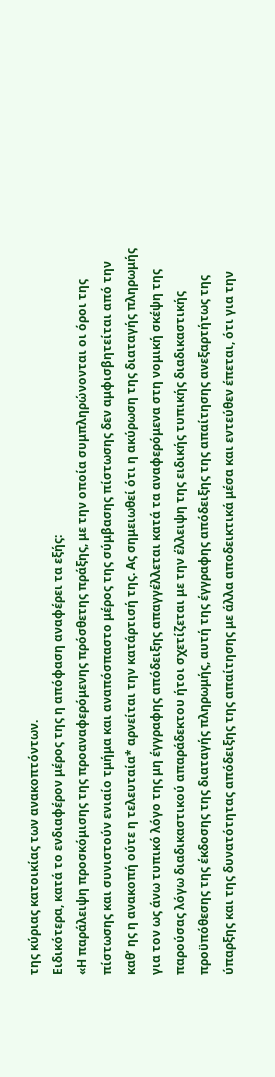της κύριας κατοικίας των ανακοπτόντων.
Ειδικότερα, κατά το ενδιαφέρον μέρος της η απόφαση αναφέρει τα εξής:
«Η παράλειψη προσκόμισης της προαναφερόμενης πρόσθετης πράξης, με την οποία συμπληρώνονται οι όροι της πίστωσης και συνιστούν ενιαίο τμήμα και αναπόσπαστο μέρος της σύμβασης πίστωσης δεν αμφισβητείται από την καθ’ ης η ανακοπή ούτε η τελευταία* αρνείται την κατάρτισή της. Ας σημειωθεί ότι η ακύρωση της διαταγής πληρωμής για τον ως άνω τυπικό λόγο της μη έγγραφης απόδειξης απαγγέλλεται κατά τα αναφερόμενα στη νομική σκέψη της παρούσας λόγω διαδικαστικού απαράδεκτου ήτοι σχετίζεται με την έλλειψη της ειδικής τυπικής διαδικαστικής προϋπόθεσης της έκδοσης της διαταγής πληρωμής, αυτή της έγγραφης απόδειξης της απαίτησης ανεξαρτήτως της ύπαρξης και της δυνατότητας απόδειξης της απαίτησης με άλλα αποδεικτικά μέσα και εντεύθεν έπεται, ότι για την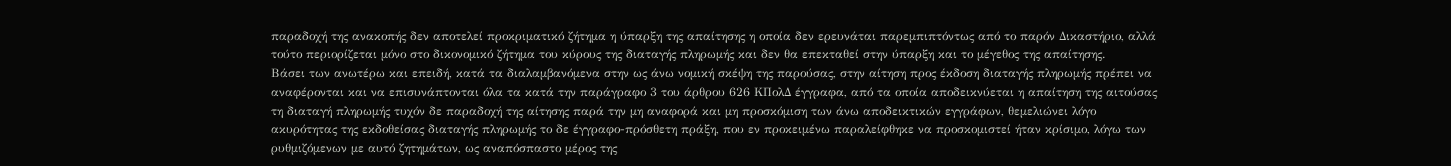παραδοχή της ανακοπής δεν αποτελεί προκριματικό ζήτημα η ύπαρξη της απαίτησης η οποία δεν ερευνάται παρεμπιπτόντως από το παρόν Δικαστήριο, αλλά τούτο περιορίζεται μόνο στο δικονομικό ζήτημα του κύρους της διαταγής πληρωμής και δεν θα επεκταθεί στην ύπαρξη και το μέγεθος της απαίτησης.
Βάσει των ανωτέρω και επειδή, κατά τα διαλαμβανόμενα στην ως άνω νομική σκέψη της παρούσας, στην αίτηση προς έκδοση διαταγής πληρωμής πρέπει να αναφέρονται και να επισυνάπτονται όλα τα κατά την παράγραφο 3 του άρθρου 626 ΚΠολΔ έγγραφα, από τα οποία αποδεικνύεται η απαίτηση της αιτούσας τη διαταγή πληρωμής τυχόν δε παραδοχή της αίτησης παρά την μη αναφορά και μη προσκόμιση των άνω αποδεικτικών εγγράφων, θεμελιώνει λόγο ακυρότητας της εκδοθείσας διαταγής πληρωμής το δε έγγραφο-πρόσθετη πράξη, που εν προκειμένω παραλείφθηκε να προσκομιστεί ήταν κρίσιμο, λόγω των ρυθμιζόμενων με αυτό ζητημάτων, ως αναπόσπαστο μέρος της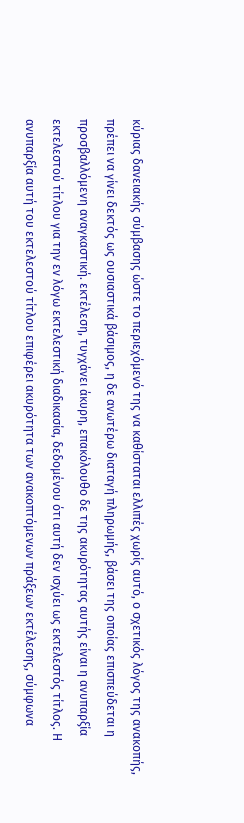κύριας δανειακής σύμβασης ώστε το περιεχόμενό της να καθίσταται ελλιπές χωρίς αυτό, ο σχετικός λόγος της ανακοπής, πρέπει να γίνει δεκτός ως ουσιαστικά βάσιμος, η δε ανωτέρω διαταγή πληρωμής, βάσει της οποίας επισπεύδεται η προσβαλλόμενη αναγκαστική. εκτέλεση, τυγχάνει άκυρη, επακόλουθο δε της ακυρότητας αυτής είναι η ανυπαρξία εκτελεστού τίτλου για την εν λόγω εκτελεστική διαδικασία, δεδομένου ότι αυτή δεν ισχύει ως εκτελεστός τίτλος. Η ανυπαρξία αυτή του εκτελεστού τίτλου επιφέρει ακυρότητα των ανακοπτόμενων πράξεων εκτέλεσης, σύμφωνα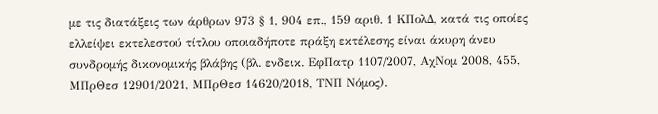με τις διατάξεις των άρθρων 973 § 1, 904 επ., 159 αριθ. 1 ΚΠολΔ, κατά τις οποίες ελλείψει εκτελεστού τίτλου οποιαδήποτε πράξη εκτέλεσης είναι άκυρη άνευ συνδρομής δικονομικής βλάβης (βλ. ενδεικ. ΕφΠατρ 1107/2007, ΑχΝομ 2008, 455, ΜΠρΘεσ 12901/2021, ΜΠρΘεσ 14620/2018, ΤΝΠ Νόμος).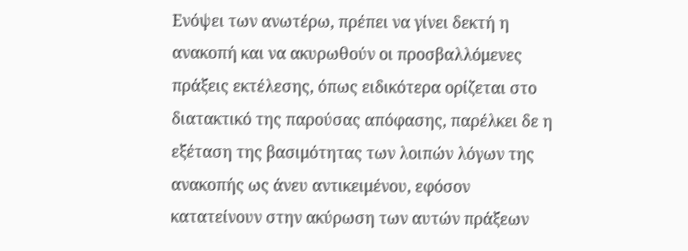Ενόψει των ανωτέρω, πρέπει να γίνει δεκτή η ανακοπή και να ακυρωθούν οι προσβαλλόμενες πράξεις εκτέλεσης, όπως ειδικότερα ορίζεται στο διατακτικό της παρούσας απόφασης, παρέλκει δε η εξέταση της βασιμότητας των λοιπών λόγων της ανακοπής ως άνευ αντικειμένου, εφόσον κατατείνουν στην ακύρωση των αυτών πράξεων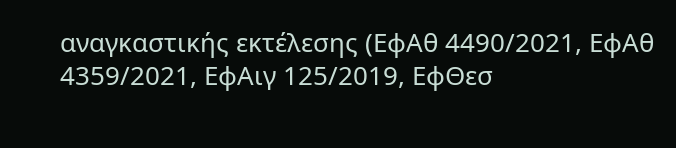αναγκαστικής εκτέλεσης (ΕφΑθ 4490/2021, ΕφΑθ 4359/2021, ΕφΑιγ 125/2019, ΕφΘεσ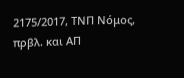2175/2017, ΤΝΠ Νόμος, πρβλ. και ΑΠ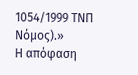1054/1999 ΤΝΠ Νόμος).»
Η απόφαση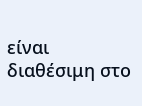είναι διαθέσιμη στο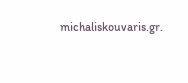michaliskouvaris.gr.